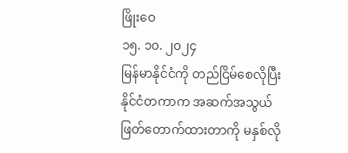ဖြိုးဝေ
၁၅. ၁၀. ၂၀၂၄
မြန်မာနိုင်ငံကို တည်ငြိမ်စေလိုပြီး နိုင်ငံတကာက အဆက်အသွယ်ဖြတ်တောက်ထားတာကို မနှစ်လို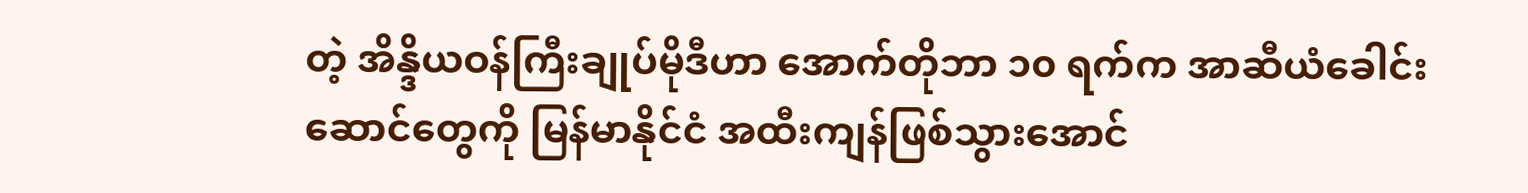တဲ့ အိန္ဒိယဝန်ကြီးချုပ်မိုဒီဟာ အောက်တိုဘာ ၁၀ ရက်က အာဆီယံခေါင်းဆောင်တွေကို မြန်မာနိုင်ငံ အထီးကျန်ဖြစ်သွားအောင်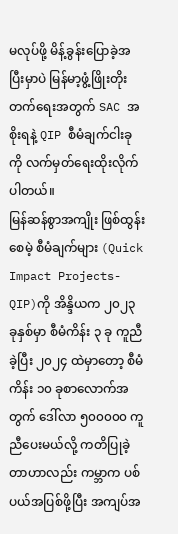မလုပ်ဖို့ မိန့်ခွန်းပြောခဲ့အပြီးမှာပဲ မြန်မာ့ဖွံ့ဖြိုးတိုးတက်ရေးအတွက် SAC အစိုးရနဲ့ QIP စီမံချက်ငါးခုကို လက်မှတ်ရေးထိုးလိုက်ပါတယ်။
မြန်ဆန်စွာအကျိုး ဖြစ်ထွန်းစေမဲ့ စီမံချက်များ (Quick Impact Projects-QIP)ကို အိန္ဒိယက ၂၀၂၃ ခုနှစ်မှာ စီမံကိန်း ၃ ခု ကူညီခဲ့ပြီး ၂၀၂၄ ထဲမှာတော့ စီမံကိန်း ၁၀ ခုစာလောက်အတွက် ဒေါ်လာ ၅၀၀၀၀၀ ကူညီပေးမယ်လို့ ကတိပြုခဲ့တာဟာလည်း ကမ္ဘာက ပစ်ပယ်အပြစ်ဖို့ပြီး အကျပ်အ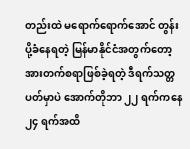တည်းထဲ မရောက်ရောက်အောင် တွန်းပို့ခံနေရတဲ့ မြန်မာနိုင်ငံအတွက်တော့ အားတက်စရာဖြစ်ခဲ့ရတဲ့ ဒီရက်သတ္တပတ်မှာပဲ အောက်တိုဘာ ၂၂ ရက်ကနေ ၂၄ ရက်အထိ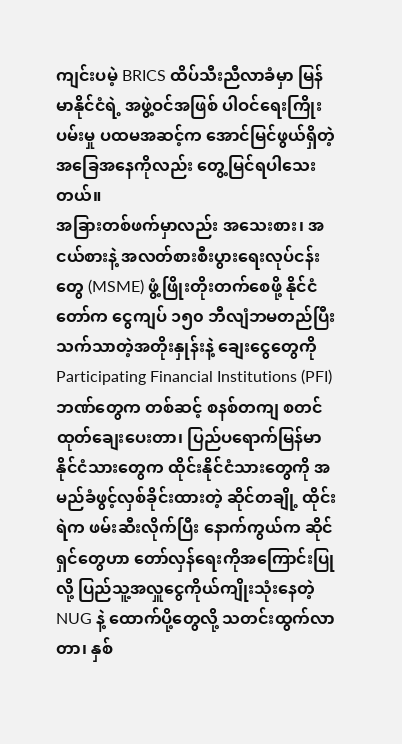ကျင်းပမဲ့ BRICS ထိပ်သီးညီလာခံမှာ မြန်မာနိုင်ငံရဲ့ အဖွဲ့ဝင်အဖြစ် ပါဝင်ရေးကြိုးပမ်းမှု ပထမအဆင့်က အောင်မြင်ဖွယ်ရှိတဲ့ အခြေအနေကိုလည်း တွေ့မြင်ရပါသေးတယ်။
အခြားတစ်ဖက်မှာလည်း အသေးစား၊ အငယ်စားနဲ့ အလတ်စားစီးပွားရေးလုပ်ငန်းတွေ (MSME) ဖွံ့ဖြိုးတိုးတက်စေဖို့ နိုင်ငံတော်က ငွေကျပ် ၁၅၀ ဘီလျံဘမတည်ပြီး သက်သာတဲ့အတိုးနှုန်းနဲ့ ချေးငွေတွေကို Participating Financial Institutions (PFI) ဘဏ်တွေက တစ်ဆင့် စနစ်တကျ စတင် ထုတ်ချေးပေးတာ၊ ပြည်ပရောက်မြန်မာနိုင်ငံသားတွေက ထိုင်းနိုင်ငံသားတွေကို အမည်ခံဖွင့်လှစ်ခိုင်းထားတဲ့ ဆိုင်တချို့ ထိုင်းရဲက ဖမ်းဆီးလိုက်ပြီး နောက်ကွယ်က ဆိုင်ရှင်တွေဟာ တော်လှန်ရေးကိုအကြောင်းပြုလို့ ပြည်သူ့အလှူငွေကိုယ်ကျိုးသုံးနေတဲ့ NUG နဲ့ ထောက်ပို့တွေလို့ သတင်းထွက်လာတာ၊ နှစ်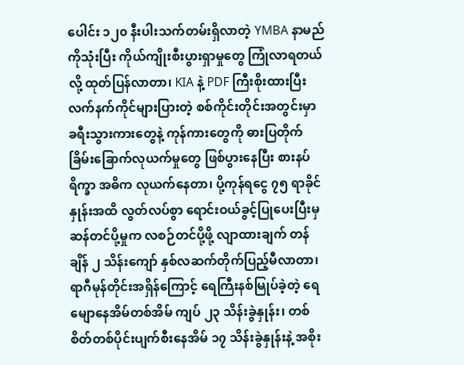ပေါင်း ၁၂၀ နီးပါးသက်တမ်းရှိလာတဲ့ YMBA နာမည်ကိုသုံးပြီး ကိုယ်ကျိုးစီးပွားရှာမှုတွေ ကြုံလာရတယ်လို့ ထုတ်ပြန်လာတာ၊ KIA နဲ့ PDF ကြီးစိုးထားပြီး လက်နက်ကိုင်များပြားတဲ့ စစ်ကိုင်းတိုင်းအတွင်းမှာ ခရီးသွားကားတွေနဲ့ ကုန်ကားတွေကို ဓားပြတိုက် ခြိမ်းခြောက်လုယက်မှုတွေ ဖြစ်ပွားနေပြီး စားနပ်ရိက္ခာ အဓိက လုယက်နေတာ၊ ပို့ကုန်ရငွေ ၇၅ ရာခိုင်နှုန်းအထိ လွတ်လပ်စွာ ရောင်းဝယ်ခွင့်ပြုပေးပြီးမှ ဆန်တင်ပို့မှုက လစဉ်တင်ပို့ဖို့ လျာထားချက် တန်ချိန် ၂ သိန်းကျော် နှစ်လဆက်တိုက်ပြည့်မီလာတာ၊ ရာဂီမုန်တိုင်းအရှိန်ကြောင့် ရေကြီးနစ်မြုပ်ခဲ့တဲ့ ရေမျောနေအိမ်တစ်အိမ် ကျပ် ၂၃ သိန်းခွဲနှုန်း၊ တစ်စိတ်တစ်ပိုင်းပျက်စီးနေအိမ် ၁၇ သိန်းခွဲနှုန်းနဲ့ အစိုး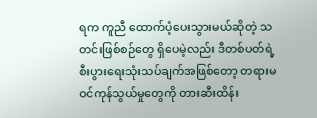ရက ကူညီ ထောက်ပံ့ပေးသွားမယ်ဆိုတဲ့ သတင်းဖြစ်စဉ်တွေ ရှိပေမဲ့လည်း ဒီတစ်ပတ်ရဲ့ စီးပွားရေးသုံးသပ်ချက်အဖြစ်တော့ တရားမဝင်ကုန်သွယ်မှုတွေကို တားဆီးထိန်း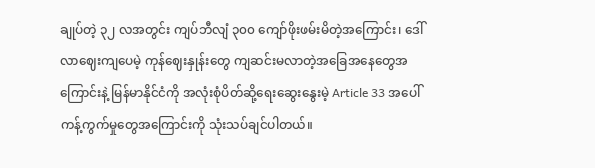ချုပ်တဲ့ ၃၂ လအတွင်း ကျပ်ဘီလျံ ၃၀၀ ကျော်ဖိုးဖမ်းမိတဲ့အကြောင်း၊ ဒေါ်လာဈေးကျပေမဲ့ ကုန်ဈေးနှုန်းတွေ ကျဆင်းမလာတဲ့အခြေအနေတွေအကြောင်းနဲ့ မြန်မာနိုင်ငံကို အလုံးစုံပိတ်ဆို့ရေးဆွေးနွေးမဲ့ Article 33 အပေါ် ကန့်ကွက်မှုတွေအကြောင်းကို သုံးသပ်ချင်ပါတယ်။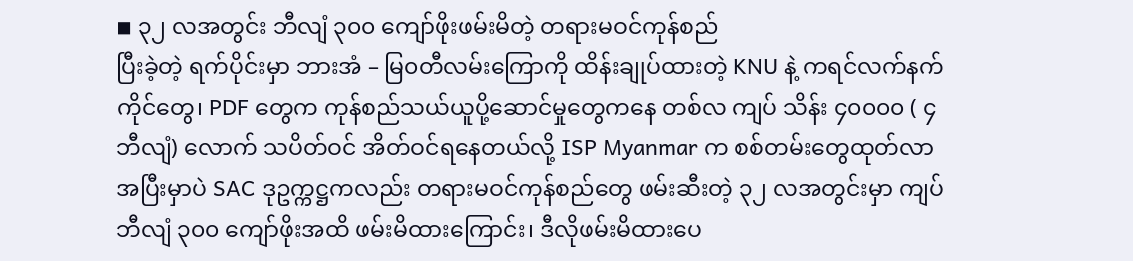◾ ၃၂ လအတွင်း ဘီလျံ ၃၀၀ ကျော်ဖိုးဖမ်းမိတဲ့ တရားမဝင်ကုန်စည်
ပြီးခဲ့တဲ့ ရက်ပိုင်းမှာ ဘားအံ – မြ၀တီလမ်းကြောကို ထိန်းချုပ်ထားတဲ့ KNU နဲ့ ကရင်လက်နက်ကိုင်တွေ၊ PDF တွေက ကုန်စည်သယ်ယူပို့ဆောင်မှုတွေကနေ တစ်လ ကျပ် သိန်း ၄၀၀၀၀ ( ၄ ဘီလျံ) လောက် သပိတ်ဝင် အိတ်ဝင်ရနေတယ်လို့ ISP Myanmar က စစ်တမ်းတွေထုတ်လာအပြီးမှာပဲ SAC ဒုဥက္ကဋ္ဌကလည်း တရားမဝင်ကုန်စည်တွေ ဖမ်းဆီးတဲ့ ၃၂ လအတွင်းမှာ ကျပ် ဘီလျံ ၃၀၀ ကျော်ဖိုးအထိ ဖမ်းမိထားကြောင်း၊ ဒီလိုဖမ်းမိထားပေ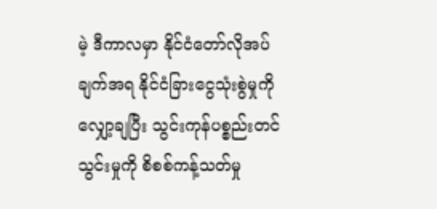မဲ့ ဒီကာလမှာ နိုင်ငံတော်လိုအပ်ချက်အရ နိုင်ငံခြားငွေသုံးစွဲမှုကို လျှော့ချပြီး သွင်းကုန်ပစ္စည်းတင်သွင်းမှုကို စိစစ်ကန့်သတ်မှု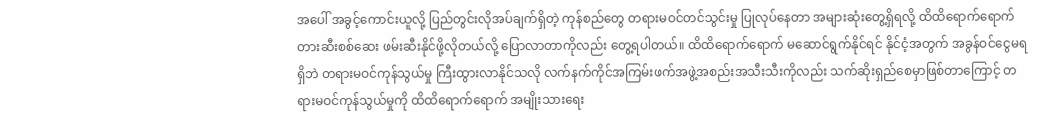အပေါ် အခွင့်ကောင်းယူလို့ ပြည်တွင်းလိုအပ်ချက်ရှိတဲ့ ကုန်စည်တွေ တရားမဝင်တင်သွင်းမှု ပြုလုပ်နေတာ အများဆုံးတွေ့ရှိရလို့ ထိထိရောက်ရောက် တားဆီးစစ်ဆေး ဖမ်းဆီးနိုင်ဖို့လိုတယ်လို့ ပြောလာတာကိုလည်း တွေ့ရပါတယ်။ ထိထိရောက်ရောက် မဆောင်ရွက်နိုင်ရင် နိုင်ငံ့အတွက် အခွန်ဝင်ငွေမရရှိဘဲ တရားမဝင်ကုန်သွယ်မှု ကြီးထွားလာနိုင်သလို လက်နက်ကိုင်အကြမ်းဖက်အဖွဲ့အစည်းအသီးသီးကိုလည်း သက်ဆိုးရှည်စေမှာဖြစ်တာကြောင့် တရားမဝင်ကုန်သွယ်မှုကို ထိထိရောက်ရောက် အမျိုးသားရေး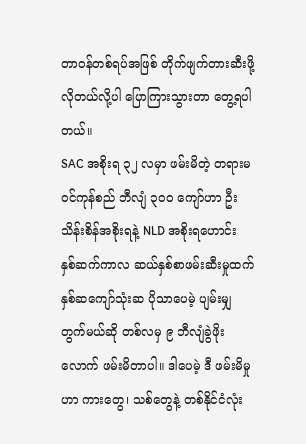တာဝန်တစ်ရပ်အဖြစ် တိုက်ဖျက်တားဆီးဖို့လိုတယ်လို့ပါ ပြောကြားသွားတာ တွေ့ရပါတယ်။
SAC အစိုးရ ၃၂ လမှာ ဖမ်းမိတဲ့ တရားမဝင်ကုန်စည် ဘီလျံ ၃၀၀ ကျော်ဟာ ဦးသိန်းစိန်အစိုးရနဲ့ NLD အစိုးရဟောင်း နှစ်ဆက်ကာလ ဆယ်နှစ်စာဖမ်းဆီးမှုထက် နှစ်ဆကျော်သုံးဆ ပိုသာပေမဲ့ ပျမ်းမျှတွက်မယ်ဆို တစ်လမှ ၉ ဘီလျံခွဲဖိုးလောက် ဖမ်းမိတာပါ။ ဒါပေမဲ့ ဒီ ဖမ်းမိမှုဟာ ကားတွေ၊ သစ်တွေနဲ့ တစ်နိုင်ငံလုံး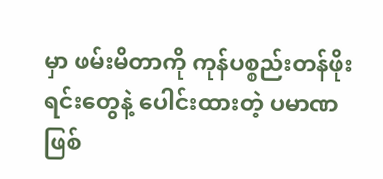မှာ ဖမ်းမိတာကို ကုန်ပစ္စည်းတန်ဖိုးရင်းတွေနဲ့ ပေါင်းထားတဲ့ ပမာဏဖြစ်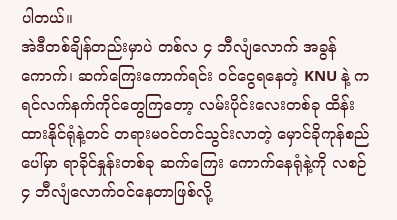ပါတယ်။
အဲဒီတစ်ချိန်တည်းမှာပဲ တစ်လ ၄ ဘီလျံလောက် အခွန်ကောက်၊ ဆက်ကြေးကောက်ရင်း ဝင်ငွေရနေတဲ့ KNU နဲ့ ကရင်လက်နက်ကိုင်တွေကြတော့ လမ်းပိုင်းလေးတစ်ခု ထိန်းထားနိုင်ရုံနဲ့တင် တရားမဝင်တင်သွင်းလာတဲ့ မှောင်ခိုကုန်စည်ပေါ်မှာ ရာခိုင်နှုန်းတစ်ခု ဆက်ကြေး ကောက်နေရုံနဲ့ကို လစဉ် ၄ ဘီလျံလောက်ဝင်နေတာဖြစ်လို့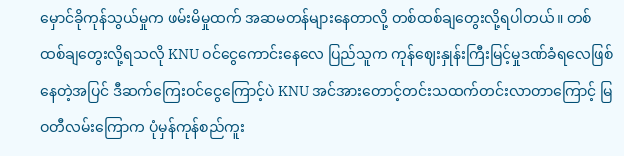မှောင်ခိုကုန်သွယ်မှုက ဖမ်းမိမှုထက် အဆမတန်များနေတာလို့ တစ်ထစ်ချတွေးလို့ရပါတယ်။ တစ်ထစ်ချတွေးလို့ရသလို KNU ဝင်ငွေကောင်းနေလေ ပြည်သူက ကုန်ဈေးနှုန်းကြီးမြင့်မှုဒဏ်ခံရလေဖြစ်နေတဲ့အပြင် ဒီဆက်ကြေးဝင်ငွေကြောင့်ပဲ KNU အင်အားတောင့်တင်းသထက်တင်းလာတာကြောင့် မြဝတီလမ်းကြောက ပုံမှန်ကုန်စည်ကူး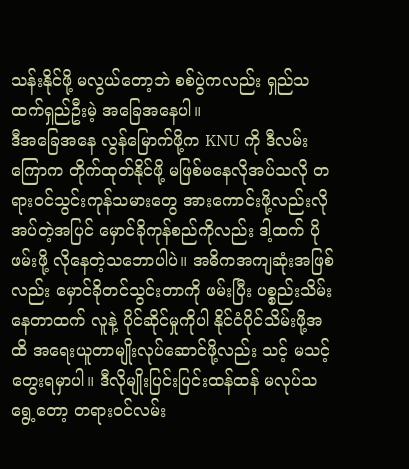သန်းနိုင်ဖို့ မလွယ်တော့ဘဲ စစ်ပွဲကလည်း ရှည်သထက်ရှည်ဦးမဲ့ အခြေအနေပါ။
ဒီအခြေအနေ လွန်မြောက်ဖို့က KNU ကို ဒီလမ်းကြောက တိုက်ထုတ်နိုင်ဖို့ မဖြစ်မနေလိုအပ်သလို တရားဝင်သွင်းကုန်သမားတွေ အားကောင်းဖို့လည်းလိုအပ်တဲ့အပြင် မှောင်ခိုကုန်စည်ကိုလည်း ဒါ့ထက် ပိုဖမ်းဖို့ လိုနေတဲ့သဘောပါပဲ။ အဓိကအကျဆုံးအဖြစ်လည်း မှောင်ခိုတင်သွင်းတာကို ဖမ်းပြီး ပစ္စည်းသိမ်းနေတာထက် လူနဲ့ ပိုင်ဆိုင်မှုကိုပါ နိုင်ငံပိုင်သိမ်းဖို့အထိ အရေးယူတာမျိုးလုပ်ဆောင်ဖို့လည်း သင့် မသင့် တွေးရမှာပါ။ ဒီလိုမျိုးပြင်းပြင်းထန်ထန် မလုပ်သရွေ့တော့ တရားဝင်လမ်း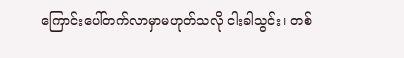ကြောင်းပေါ်တက်လာမှာမဟုတ်သလို ငါးခါသွင်း၊ တစ်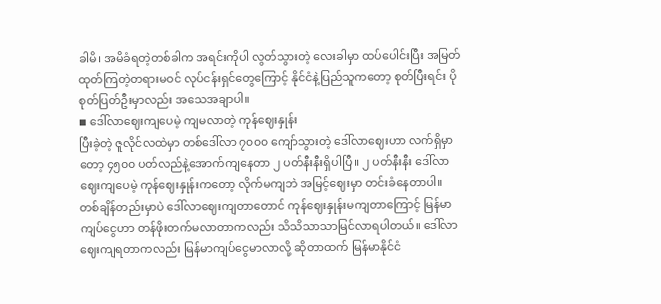ခါမိ၊ အမိခံရတဲ့တစ်ခါက အရင်းကိုပါ လွတ်သွားတဲ့ လေးခါမှာ ထပ်ပေါင်းပြီး အမြတ်ထုတ်ကြတဲ့တရားမဝင် လုပ်ငန်းရှင်တွေကြောင့် နိုင်ငံနဲ့ပြည်သူကတော့ စုတ်ပြီးရင်း ပိုစုတ်ပြတ်ဦးမှာလည်း အသေအချာပါ။
◾ ဒေါ်လာဈေးကျပေမဲ့ ကျမလာတဲ့ ကုန်ဈေးနှုန်း
ပြီးခဲ့တဲ့ ဇူလိုင်လထဲမှာ တစ်ဒေါ်လာ ၇၀၀၀ ကျော်သွားတဲ့ ဒေါ်လာဈေးဟာ လက်ရှိမှာတော့ ၄၅၀၀ ပတ်လည်နဲ့အောက်ကျနေတာ ၂ ပတ်နီးနီးရှိပါပြီ။ ၂ ပတ်နီးနီး ဒေါ်လာဈေးကျပေမဲ့ ကုန်ဈေးနှုန်းကတော့ လိုက်မကျဘဲ အမြင့်ဈေးမှာ တင်းခံနေတာပါ။
တစ်ချိန်တည်းမှာပဲ ဒေါ်လာဈေးကျတာတောင် ကုန်ဈေးနှုန်းမကျတာကြောင့် မြန်မာကျပ်ငွေဟာ တန်ဖိုးတက်မလာတာကလည်း သိသိသာသာမြင်လာရပါတယ်။ ဒေါ်လာဈေးကျရတာကလည်း မြန်မာကျပ်ငွေမာလာလို့ ဆိုတာထက် မြန်မာနိုင်ငံ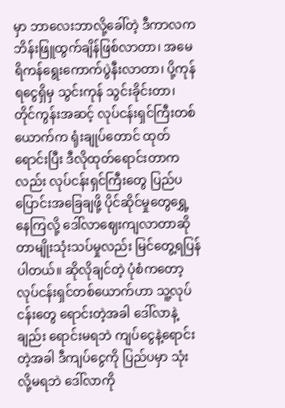မှာ ဘာလေးဘာလို့ခေါ်တဲ့ ဒီကာလက ဘိန်းဖြူထွက်ချိန်ဖြစ်လာတာ၊ အမေရိကန်ရွေးကောက်ပွဲနီးလာတာ၊ ပို့ကုန်ရငွေရှိမှ သွင်းကုန် သွင်းခိုင်းတာ၊ တိုင်ကွန်းအဆင့် လုပ်ငန်းရှင်ကြီးတစ်ယောက်က ရုံးချုပ်တောင် ထုတ်ရောင်းပြီး ဒီလိုထုတ်ရောင်းတာကလည်း လုပ်ငန်းရှင်ကြီးတွေ ပြည်ပပြောင်းအခြေချဖို့ ပိုင်ဆိုင်မှုတွေရွှေ့နေကြလို့ ဒေါ်လာဈေးကျလာတာဆိုတာမျိုးသုံးသပ်မှုလည်း မြင်တွေ့ရပြန်ပါတယ်။ ဆိုလိုချင်တဲ့ ပုံစံကတော့ လုပ်ငန်းရှင်တစ်ယောက်ဟာ သူ့လုပ်ငန်းတွေ ရောင်းတဲ့အခါ ဒေါ်လာနဲ့ချည်း ရောင်းမရဘဲ ကျပ်ငွေနဲ့ရောင်းတဲ့အခါ ဒီကျပ်ငွေကို ပြည်ပမှာ သုံးလို့မရဘဲ ဒေါ်လာကို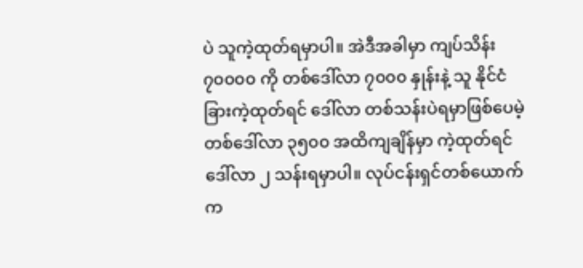ပဲ သူကဲ့ထုတ်ရမှာပါ။ အဲဒီအခါမှာ ကျပ်သိန်း ၇၀၀၀၀ ကို တစ်ဒေါ်လာ ၇၀၀၀ နှုန်းနဲ့ သူ နိုင်ငံခြားကဲ့ထုတ်ရင် ဒေါ်လာ တစ်သန်းပဲရမှာဖြစ်ပေမဲ့ တစ်ဒေါ်လာ ၃၅၀၀ အထိကျချိန်မှာ ကဲ့ထုတ်ရင် ဒေါ်လာ ၂ သန်းရမှာပါ။ လုပ်ငန်းရှင်တစ်ယောက်က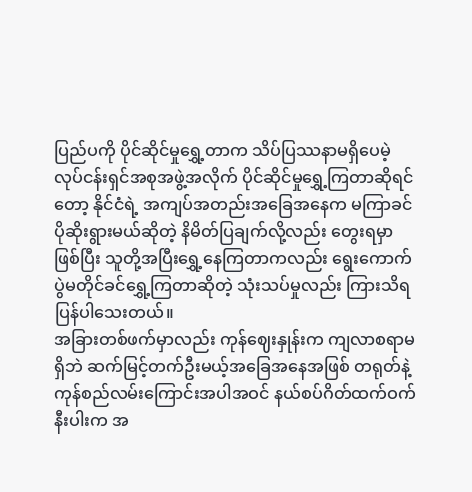ပြည်ပကို ပိုင်ဆိုင်မှုရွှေ့တာက သိပ်ပြဿနာမရှိပေမဲ့ လုပ်ငန်းရှင်အစုအဖွဲ့အလိုက် ပိုင်ဆိုင်မှုရွှေ့ကြတာဆိုရင်တော့ နိုင်ငံရဲ့ အကျပ်အတည်းအခြေအနေက မကြာခင်ပိုဆိုးရွားမယ်ဆိုတဲ့ နိမိတ်ပြချက်လို့လည်း တွေးရမှာဖြစ်ပြီး သူတို့အပြီးရွှေ့နေကြတာကလည်း ရွေးကောက်ပွဲမတိုင်ခင်ရွှေ့ကြတာဆိုတဲ့ သုံးသပ်မှုလည်း ကြားသိရပြန်ပါသေးတယ်။
အခြားတစ်ဖက်မှာလည်း ကုန်ဈေးနှုန်းက ကျလာစရာမရှိဘဲ ဆက်မြင့်တက်ဦးမယ့်အခြေအနေအဖြစ် တရုတ်နဲ့ ကုန်စည်လမ်းကြောင်းအပါအဝင် နယ်စပ်ဂိတ်ထက်ဝက်နီးပါးက အ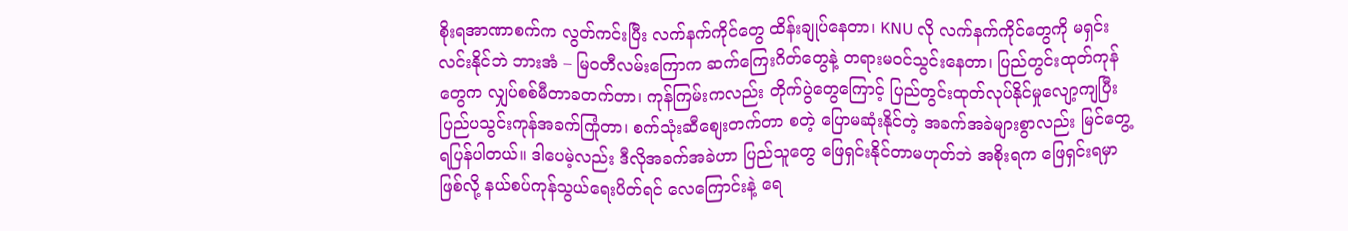စိုးရအာဏာစက်က လွတ်ကင်းပြီး လက်နက်ကိုင်တွေ ထိန်းချုပ်နေတာ၊ KNU လို လက်နက်ကိုင်တွေကို မရှင်းလင်းနိုင်ဘဲ ဘားအံ – မြဝတီလမ်းကြောက ဆက်ကြေးဂိတ်တွေနဲ့ တရားမဝင်သွင်းနေတာ၊ ပြည်တွင်းထုတ်ကုန်တွေက လျှပ်စစ်မီတာခတက်တာ၊ ကုန်ကြမ်းကလည်း တိုက်ပွဲတွေကြောင့် ပြည်တွင်းထုတ်လုပ်နိုင်မှုလျော့ကျပြီး ပြည်ပသွင်းကုန်အခက်ကြုံတာ၊ စက်သုံးဆီစျေးတက်တာ စတဲ့ ပြောမဆုံးနိုင်တဲ့ အခက်အခဲများစွာလည်း မြင်တွေ့ရပြန်ပါတယ်။ ဒါပေမဲ့လည်း ဒီလိုအခက်အခဲဟာ ပြည်သူတွေ ဖြေရှင်းနိုင်တာမဟုတ်ဘဲ အစိုးရက ဖြေရှင်းရမှာဖြစ်လို့ နယ်စပ်ကုန်သွယ်ရေးပိတ်ရင် လေကြောင်းနဲ့ ရေ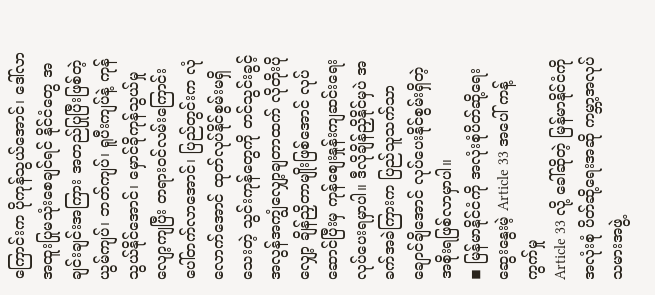ကြောင်းက ပိုကုန်သွယ်အောင်၊ ဒေါ်လာအထူးပြုမသုံးစေချင်ရင် နိုင်ငံတွေ အချင်းချင်းအကြား အတည်ပြုပြီးဖြစ်တဲ့ ယွမ်ကျပ်၊ ဘတ်ကျပ်၊ ရူပီးကျပ်နဲ့ ကုန်သွယ်နိုင်အောင်၊ မှောင်ခိုကုန်သွယ်မှုလျော့ကျပြီး တရားဝင်လမ်းကြောင်းပေါ်တက်လာအောင်၊ ပြည်တွင်းက လုံလောက်အောင် ထုတ်လုပ်နိုင်စွမ်းမရှိသေးတဲ့ သွင်းကုန်တွေကို တင်သွင်းခွင့် အလွန်အကျွံလျှော့ချတာထက် လိုတိုးပိုလျှော့ ချိန်ညှိတာမျိုးဖြစ်အောင် လုပ်ဆောင်ပြီးမှ ကုန်စျေးနှုန်းကျဆင်းရေးလုပ်ပေးရမှာပါ။ ဒီလိုချိန်ညှိနိုင်မှပဲ အခက်အခဲကြားက ပြည်သူသက်သာချောင်ချိအောင် လုပ်ပေးနိုင်စွမ်းရှိတဲ့ အစိုးရဖြစ်လာမှာပါ။
◾ မြန်မာနိုင်ငံကို အလုံးစုံပိတ်ဆို့ရေးဆွေးနွေးမဲ့ Article 33 အပေါ် ကန့်ကွက်မှု
Article 33 လို့ ခေါ်ဆိုတဲ့ မြန်မာနိုင်ငံကို အလုံးစုံ ပိတ်ဆို့ရေးအဆို ကမ္ဘာ့အလုပ်သမားအဖွဲ့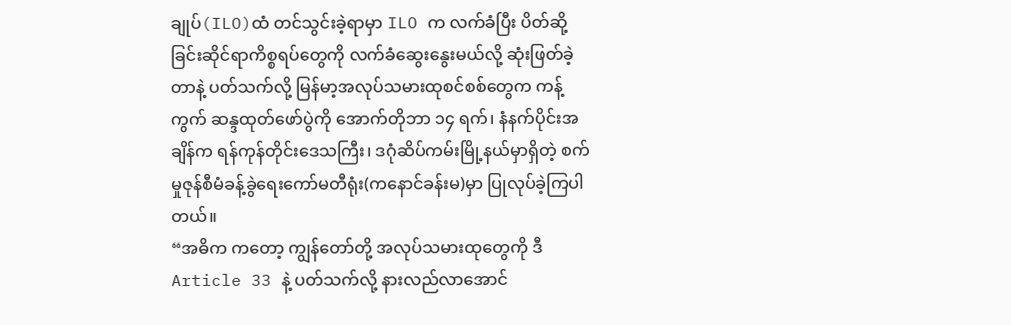ချုပ်(ILO)ထံ တင်သွင်းခဲ့ရာမှာ ILO က လက်ခံပြီး ပိတ်ဆို့ခြင်းဆိုင်ရာကိစ္စရပ်တွေကို လက်ခံဆွေးနွေးမယ်လို့ ဆုံးဖြတ်ခဲ့တာနဲ့ ပတ်သက်လို့ မြန်မာ့အလုပ်သမားထုစင်စစ်တွေက ကန့်ကွက် ဆန္ဒထုတ်ဖော်ပွဲကို အောက်တိုဘာ ၁၄ ရက်၊ နံနက်ပိုင်းအချိန်က ရန်ကုန်တိုင်းဒေသကြီး၊ ဒဂုံဆိပ်ကမ်းမြို့နယ်မှာရှိတဲ့ စက်မှုဇုန်စီမံခန့်ခွဲရေးကော်မတီရုံး(ကနောင်ခန်းမ)မှာ ပြုလုပ်ခဲ့ကြပါတယ်။
“အဓိက ကတော့ ကျွန်တော်တို့ အလုပ်သမားထုတွေကို ဒီ Article 33 နဲ့ ပတ်သက်လို့ နားလည်လာအောင်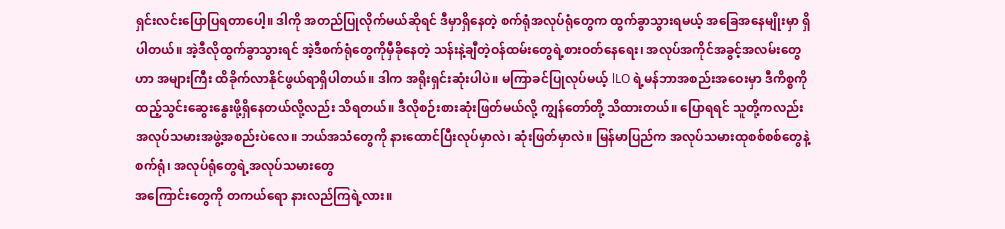ရှင်းလင်းပြောပြရတာပေါ့။ ဒါကို အတည်ပြုလိုက်မယ်ဆိုရင် ဒီမှာရှိနေတဲ့ စက်ရုံအလုပ်ရုံတွေက ထွက်ခွာသွားရမယ့် အခြေအနေမျိုးမှာ ရှိပါတယ်။ အဲ့ဒီလိုထွက်ခွာသွားရင် အဲ့ဒီစက်ရုံတွေကိုမှီခိုနေတဲ့ သန်းနဲ့ချီတဲ့ဝန်ထမ်းတွေရဲ့စားဝတ်နေရေး၊ အလုပ်အကိုင်အခွင့်အလမ်းတွေဟာ အများကြီး ထိခိုက်လာနိုင်ဖွယ်ရာရှိပါတယ်။ ဒါက အရိုးရှင်းဆုံးပါပဲ။ မကြာခင်ပြုလုပ်မယ့် lLO ရဲ့မန်ဘာအစည်းအဝေးမှာ ဒီကိစ္စကို ထည့်သွင်းဆွေးနွေးဖို့ရှိနေတယ်လို့လည်း သိရတယ်။ ဒီလိုစဉ်းစားဆုံးဖြတ်မယ်လို့ ကျွန်တော်တို့ သိထားတယ်။ ပြောရရင် သူတို့ကလည်း အလုပ်သမားအဖွဲ့အစည်းပဲလေ။ ဘယ်အသံတွေကို နားထောင်ပြီးလုပ်မှာလဲ၊ ဆုံးဖြတ်မှာလဲ။ မြန်မာပြည်က အလုပ်သမားထုစစ်စစ်တွေနဲ့ စက်ရုံ၊ အလုပ်ရုံတွေရဲ့အလုပ်သမားတွေ
အကြောင်းတွေကို တကယ်ရော နားလည်ကြရဲ့လား။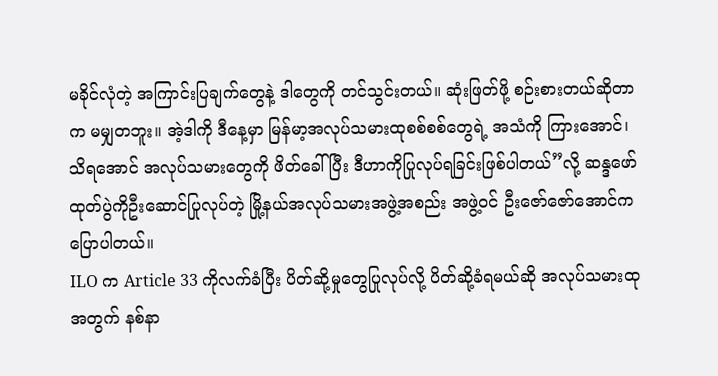မခိုင်လုံတဲ့ အကြာင်းပြချက်တွေနဲ့ ဒါတွေကို တင်သွင်းတယ်။ ဆုံးဖြတ်ဖို့ စဉ်းစားတယ်ဆိုတာက မမျှတဘူး။ အဲ့ဒါကို ဒီနေ့မှာ မြန်မာ့အလုပ်သမားထုစစ်စစ်တွေရဲ့ အသံကို ကြားအောင်၊ သိရအောင် အလုပ်သမားတွေကို ဖိတ်ခေါ်ပြီး ဒီဟာကိုပြုလုပ်ရခြင်းဖြစ်ပါတယ်”လို့ ဆန္ဒဖော်ထုတ်ပွဲကိုဦးဆောင်ပြုလုပ်တဲ့ မြို့နယ်အလုပ်သမားအဖွဲ့အစည်း အဖွဲ့ဝင် ဦးဇော်ဇော်အောင်က ပြောပါတယ်။
ILO က Article 33 ကိုလက်ခံပြီး ပိတ်ဆို့မှုတွေပြုလုပ်လို့ ပိတ်ဆို့ခံရမယ်ဆို အလုပ်သမားထုအတွက် နစ်နာ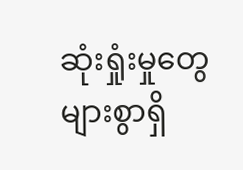ဆုံးရှုံးမှုတွေများစွာရှိ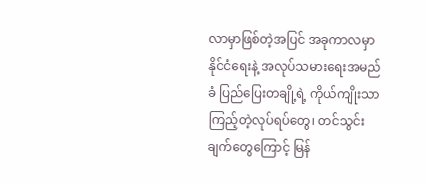လာမှာဖြစ်တဲ့အပြင် အခုကာလမှာ နိုင်ငံရေးနဲ့ အလုပ်သမားရေးအမည်ခံ ပြည်ပြေးတချို့ရဲ့ ကိုယ်ကျိုးသာကြည့်တဲ့လုပ်ရပ်တွေ၊ တင်သွင်းချက်တွေကြောင့် မြန်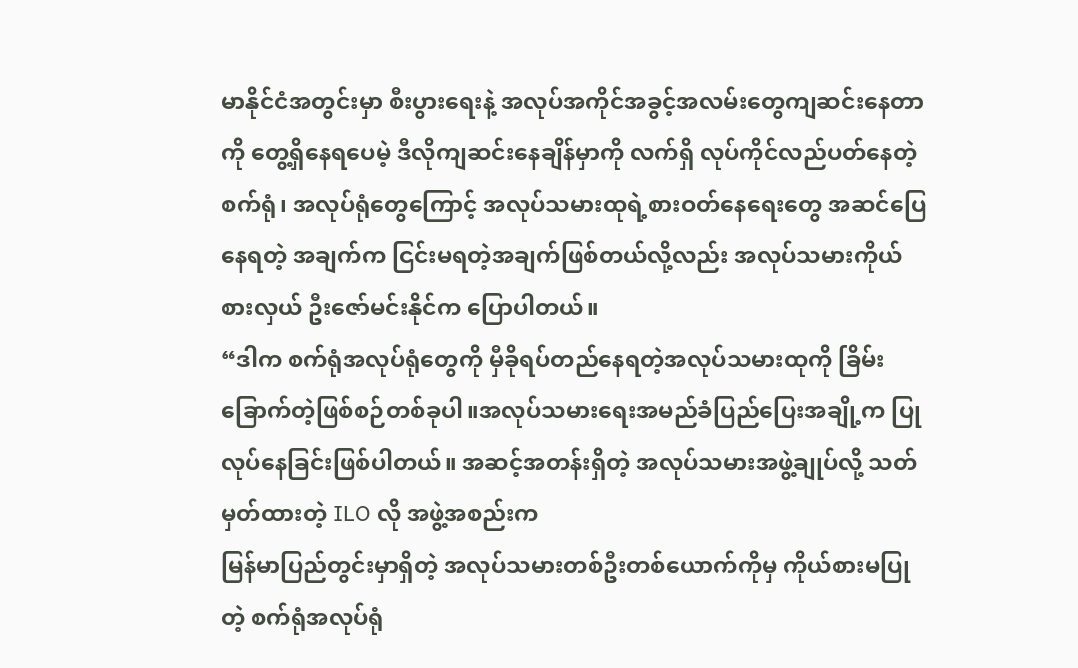မာနိုင်ငံအတွင်းမှာ စီးပွားရေးနဲ့ အလုပ်အကိုင်အခွင့်အလမ်းတွေကျဆင်းနေတာကို တွေ့ရှိနေရပေမဲ့ ဒီလိုကျဆင်းနေချိန်မှာကို လက်ရှိ လုပ်ကိုင်လည်ပတ်နေတဲ့ စက်ရုံ၊ အလုပ်ရုံတွေကြောင့် အလုပ်သမားထုရဲ့စားဝတ်နေရေးတွေ အဆင်ပြေနေရတဲ့ အချက်က ငြင်းမရတဲ့အချက်ဖြစ်တယ်လို့လည်း အလုပ်သမားကိုယ်စားလှယ် ဦးဇော်မင်းနိုင်က ပြောပါတယ်။
“ဒါက စက်ရုံအလုပ်ရုံတွေကို မှီခိုရပ်တည်နေရတဲ့အလုပ်သမားထုကို ခြိမ်းခြောက်တဲ့ဖြစ်စဉ်တစ်ခုပါ။အလုပ်သမားရေးအမည်ခံပြည်ပြေးအချို့က ပြုလုပ်နေခြင်းဖြစ်ပါတယ်။ အဆင့်အတန်းရှိတဲ့ အလုပ်သမားအဖွဲ့ချုပ်လို့ သတ်မှတ်ထားတဲ့ ILO လို အဖွဲ့အစည်းက
မြန်မာပြည်တွင်းမှာရှိတဲ့ အလုပ်သမားတစ်ဦးတစ်ယောက်ကိုမှ ကိုယ်စားမပြုတဲ့ စက်ရုံအလုပ်ရုံ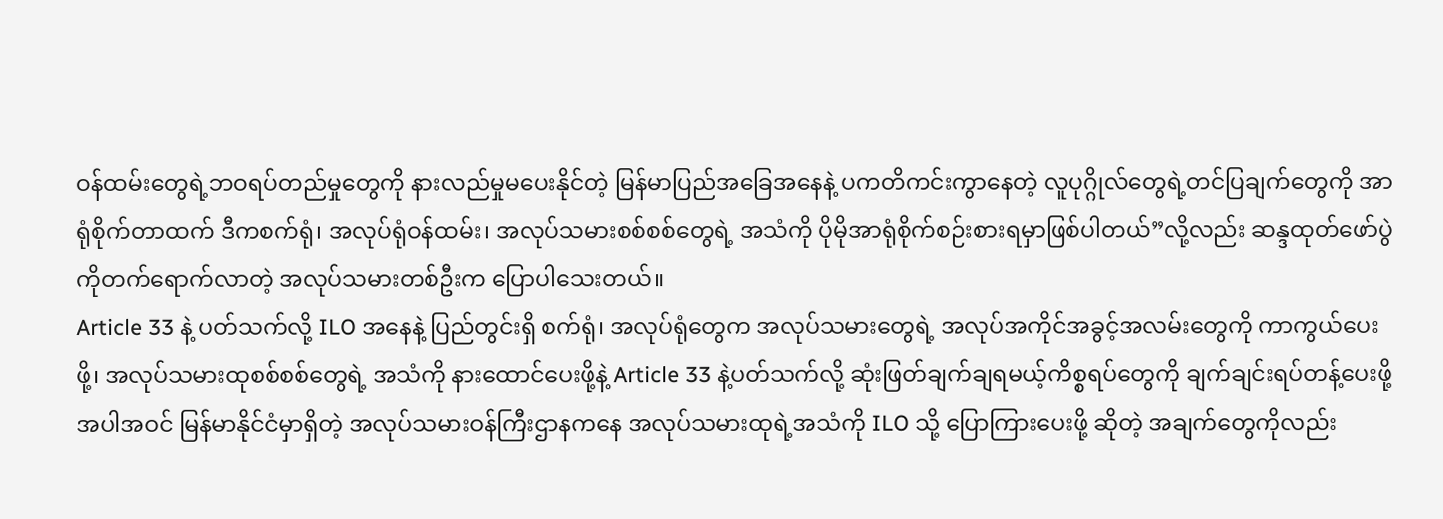ဝန်ထမ်းတွေရဲ့ဘဝရပ်တည်မှုတွေကို နားလည်မှုမပေးနိုင်တဲ့ မြန်မာပြည်အခြေအနေနဲ့ ပကတိကင်းကွာနေတဲ့ လူပုဂ္ဂိုလ်တွေရဲ့တင်ပြချက်တွေကို အာရုံစိုက်တာထက် ဒီကစက်ရုံ၊ အလုပ်ရုံဝန်ထမ်း၊ အလုပ်သမားစစ်စစ်တွေရဲ့ အသံကို ပိုမိုအာရုံစိုက်စဉ်းစားရမှာဖြစ်ပါတယ်”လို့လည်း ဆန္ဒထုတ်ဖော်ပွဲကိုတက်ရောက်လာတဲ့ အလုပ်သမားတစ်ဦးက ပြောပါသေးတယ်။
Article 33 နဲ့ ပတ်သက်လို့ ILO အနေနဲ့ ပြည်တွင်းရှိ စက်ရုံ၊ အလုပ်ရုံတွေက အလုပ်သမားတွေရဲ့ အလုပ်အကိုင်အခွင့်အလမ်းတွေကို ကာကွယ်ပေးဖို့၊ အလုပ်သမားထုစစ်စစ်တွေရဲ့ အသံကို နားထောင်ပေးဖို့နဲ့ Article 33 နဲ့ပတ်သက်လို့ ဆုံးဖြတ်ချက်ချရမယ့်ကိစ္စရပ်တွေကို ချက်ချင်းရပ်တန့်ပေးဖို့ အပါအဝင် မြန်မာနိုင်ငံမှာရှိတဲ့ အလုပ်သမားဝန်ကြီးဌာနကနေ အလုပ်သမားထုရဲ့အသံကို ILO သို့ ပြောကြားပေးဖို့ ဆိုတဲ့ အချက်တွေကိုလည်း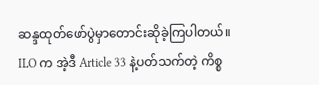ဆန္ဒထုတ်ဖော်ပွဲမှာတောင်းဆိုခဲ့ကြပါတယ်။
ILO က အဲ့ဒီ Article 33 နဲ့ပတ်သက်တဲ့ ကိစ္စ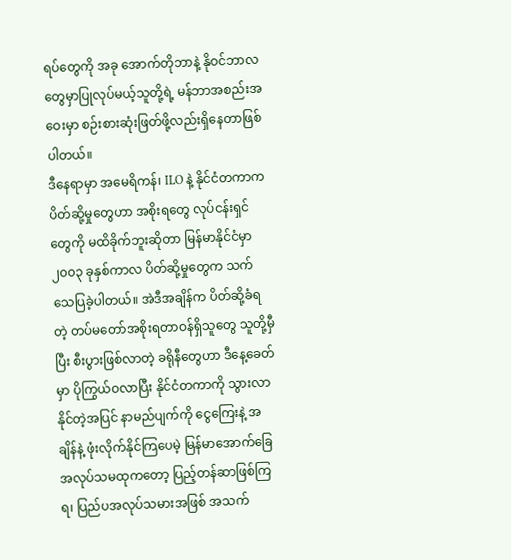ရပ်တွေကို အခု အောက်တိုဘာနဲ့ နိုဝင်ဘာလတွေမှာပြုလုပ်မယ့်သူတို့ရဲ့ မန်ဘာအစည်းအဝေးမှာ စဉ်းစားဆုံးဖြတ်ဖို့လည်းရှိနေတာဖြစ်ပါတယ်။
ဒီနေရာမှာ အမေရိကန်၊ ILO နဲ့ နိုင်ငံတကာက ပိတ်ဆို့မှုတွေဟာ အစိုးရတွေ လုပ်ငန်းရှင်တွေကို မထိခိုက်ဘူးဆိုတာ မြန်မာနိုင်ငံမှာ ၂၀၀၃ ခုနှစ်ကာလ ပိတ်ဆို့မှုတွေက သက်သေပြခဲ့ပါတယ်။ အဲဒီအချိန်က ပိတ်ဆို့ခံရတဲ့ တပ်မတော်အစိုးရတာဝန်ရှိသူတွေ သူတို့မှီပြီး စီးပွားဖြစ်လာတဲ့ ခရိုနီတွေဟာ ဒီနေ့ခေတ်မှာ ပိုကြွယ်ဝလာပြီး နိုင်ငံတကာကို သွားလာနိုင်တဲ့အပြင် နာမည်ပျက်ကို ငွေကြေးနဲ့ အချိန်နဲ့ ဖုံးလိုက်နိုင်ကြပေမဲ့ မြန်မာအောက်ခြေအလုပ်သမထုကတော့ ပြည့်တန်ဆာဖြစ်ကြရ၊ ပြည်ပအလုပ်သမားအဖြစ် အသက်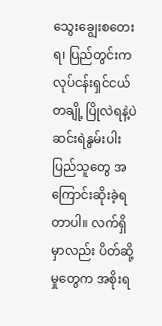သွေးချွေးစတေးရ၊ ပြည်တွင်းက လုပ်ငန်းရှင်ငယ်တချို့ ပြိုလဲရနဲ့ပဲ ဆင်းရဲနွမ်းပါးပြည်သူတွေ အကြောင်းဆိုးခဲ့ရတာပါ။ လက်ရှိမှာလည်း ပိတ်ဆို့မှုတွေက အစိုးရ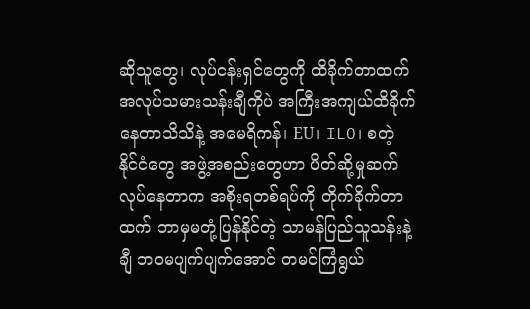ဆိုသူတွေ၊ လုပ်ငန်းရှင်တွေကို ထိခိုက်တာထက် အလုပ်သမားသန်းချီကိုပဲ အကြီးအကျယ်ထိခိုက်နေတာသိသိနဲ့ အမေရိကန်၊ EU၊ ILO၊ စတဲ့ နိုင်ငံတွေ အဖွဲ့အစည်းတွေဟာ ပိတ်ဆို့မှုဆက်လုပ်နေတာက အစိုးရတစ်ရပ်ကို တိုက်ခိုက်တာထက် ဘာမှမတုံ့ပြန်နိုင်တဲ့ သာမန်ပြည်သူသန်းနဲ့ချီ ဘဝမပျက်ပျက်အောင် တမင်ကြံရွယ်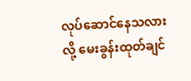လုပ်ဆောင်နေသလားလို့ မေးခွန်းထုတ်ချင်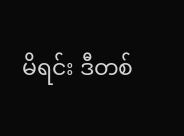မိရင်း ဒီတစ်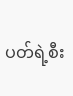ပတ်ရဲ့စီး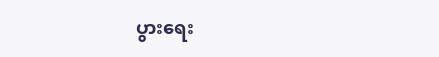ပွားရေး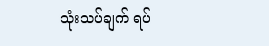သုံးသပ်ချက် ရပ်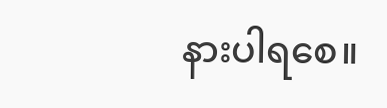နားပါရစေ။